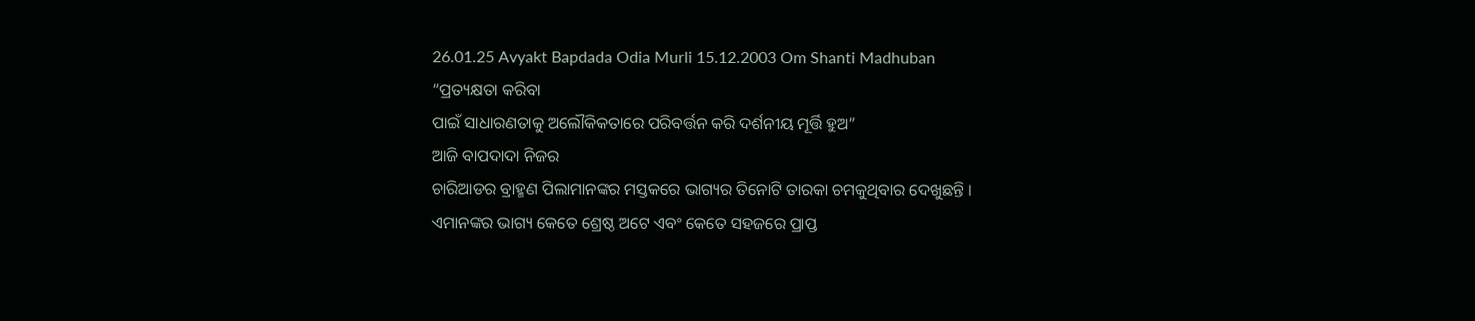26.01.25 Avyakt Bapdada Odia Murli 15.12.2003 Om Shanti Madhuban
“ପ୍ରତ୍ୟକ୍ଷତା କରିବା
ପାଇଁ ସାଧାରଣତାକୁ ଅଲୌକିକତାରେ ପରିବର୍ତ୍ତନ କରି ଦର୍ଶନୀୟ ମୂର୍ତ୍ତି ହୁଅ”
ଆଜି ବାପଦାଦା ନିଜର
ଚାରିଆଡର ବ୍ରାହ୍ମଣ ପିଲାମାନଙ୍କର ମସ୍ତକରେ ଭାଗ୍ୟର ତିନୋଟି ତାରକା ଚମକୁଥିବାର ଦେଖୁଛନ୍ତି ।
ଏମାନଙ୍କର ଭାଗ୍ୟ କେତେ ଶ୍ରେଷ୍ଠ ଅଟେ ଏବଂ କେତେ ସହଜରେ ପ୍ରାପ୍ତ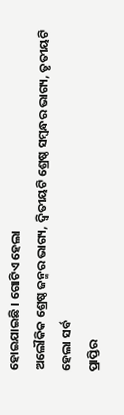ହୋଇଯାଇଛି । ଗୋଟିଏ ହେଲା
ଅଲୌକିକ ଶ୍ରେଷ୍ଠ ଜନ୍ମର ଭାଗ୍ୟ, ଦ୍ୱିତୀୟଟି ଶ୍ରେଷ୍ଠ ସମ୍ବନ୍ଧର ଭାଗ୍ୟ, ତୃତୀୟଟି ହେଲା ସର୍ବ
ପ୍ରାପ୍ତିର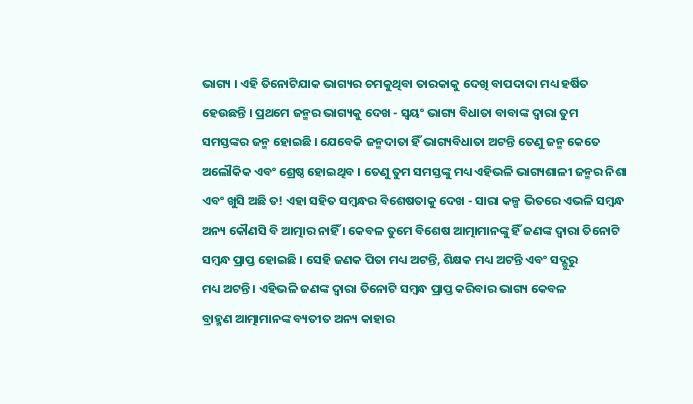ଭାଗ୍ୟ । ଏହି ତିନୋଟିଯାକ ଭାଗ୍ୟର ଚମକୁଥିବା ତାରକାକୁ ଦେଖି ବାପଦାଦା ମଧ୍ୟ ହର୍ଷିତ
ହେଉଛନ୍ତି । ପ୍ରଥମେ ଜନ୍ମର ଭାଗ୍ୟକୁ ଦେଖ - ସ୍ୱୟଂ ଭାଗ୍ୟ ବିଧାତା ବାବାଙ୍କ ଦ୍ୱାରା ତୁମ
ସମସ୍ତଙ୍କର ଜନ୍ମ ହୋଇଛି । ଯେବେକି ଜନ୍ମଦାତା ହିଁ ଭାଗ୍ୟବିଧାତା ଅଟନ୍ତି ତେଣୁ ଜନ୍ମ କେତେ
ଅଲୌକିକ ଏବଂ ଶ୍ରେଷ୍ଠ ହୋଇଥିବ । ତେଣୁ ତୁମ ସମସ୍ତଙ୍କୁ ମଧ୍ୟ ଏହିଭଳି ଭାଗ୍ୟଶାଳୀ ଜନ୍ମର ନିଶା
ଏବଂ ଖୁସି ଅଛି ତ! ଏହା ସହିତ ସମ୍ବନ୍ଧର ବିଶେଷତାକୁ ଦେଖ - ସାରା କଳ୍ପ ଭିତରେ ଏଭଳି ସମ୍ବନ୍ଧ
ଅନ୍ୟ କୌଣସି ବି ଆତ୍ମାର ନାହିଁ । କେବଳ ତୁମେ ବିଶେଷ ଆତ୍ମାମାନଙ୍କୁ ହିଁ ଜଣଙ୍କ ଦ୍ୱାରା ତିନୋଟି
ସମ୍ବନ୍ଧ ପ୍ରାପ୍ତ ହୋଇଛି । ସେହି ଜଣକ ପିତା ମଧ୍ୟ ଅଟନ୍ତି, ଶିକ୍ଷକ ମଧ୍ୟ ଅଟନ୍ତି ଏବଂ ସଦ୍ଗୁରୁ
ମଧ୍ୟ ଅଟନ୍ତି । ଏହିଭଳି ଜଣଙ୍କ ଦ୍ୱାରା ତିନୋଟି ସମ୍ବନ୍ଧ ପ୍ରାପ୍ତ କରିବାର ଭାଗ୍ୟ କେବଳ
ବ୍ରାହ୍ମଣ ଆତ୍ମାମାନଙ୍କ ବ୍ୟତୀତ ଅନ୍ୟ କାହାର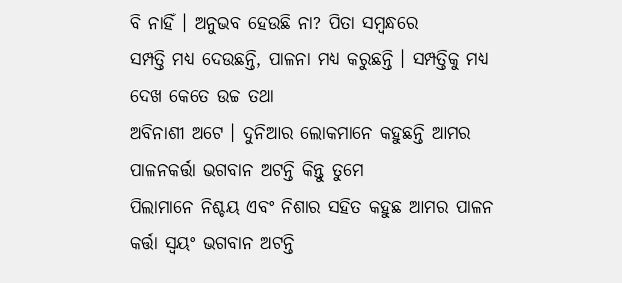ବି ନାହିଁ । ଅନୁଭବ ହେଉଛି ନା? ପିତା ସମ୍ବନ୍ଧରେ
ସମ୍ପତ୍ତି ମଧ୍ୟ ଦେଉଛନ୍ତି, ପାଳନା ମଧ୍ୟ କରୁଛନ୍ତି । ସମ୍ପତ୍ତିକୁ ମଧ୍ୟ ଦେଖ କେତେ ଉଚ୍ଚ ତଥା
ଅବିନାଶୀ ଅଟେ । ଦୁନିଆର ଲୋକମାନେ କହୁଛନ୍ତି ଆମର ପାଳନକର୍ତ୍ତା ଭଗବାନ ଅଟନ୍ତି କିନ୍ତୁ ତୁମେ
ପିଲାମାନେ ନିଶ୍ଚୟ ଏବଂ ନିଶାର ସହିତ କହୁଛ ଆମର ପାଳନ କର୍ତ୍ତା ସ୍ୱୟଂ ଭଗବାନ ଅଟନ୍ତି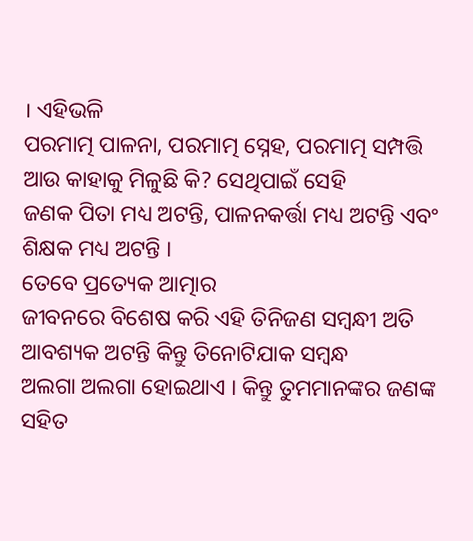। ଏହିଭଳି
ପରମାତ୍ମ ପାଳନା, ପରମାତ୍ମ ସ୍ନେହ, ପରମାତ୍ମ ସମ୍ପତ୍ତି ଆଉ କାହାକୁ ମିଳୁଛି କି? ସେଥିପାଇଁ ସେହି
ଜଣକ ପିତା ମଧ୍ୟ ଅଟନ୍ତି, ପାଳନକର୍ତ୍ତା ମଧ୍ୟ ଅଟନ୍ତି ଏବଂ ଶିକ୍ଷକ ମଧ୍ୟ ଅଟନ୍ତି ।
ତେବେ ପ୍ରତ୍ୟେକ ଆତ୍ମାର
ଜୀବନରେ ବିଶେଷ କରି ଏହି ତିନିଜଣ ସମ୍ବନ୍ଧୀ ଅତି ଆବଶ୍ୟକ ଅଟନ୍ତି କିନ୍ତୁ ତିନୋଟିଯାକ ସମ୍ବନ୍ଧ
ଅଲଗା ଅଲଗା ହୋଇଥାଏ । କିନ୍ତୁ ତୁମମାନଙ୍କର ଜଣଙ୍କ ସହିତ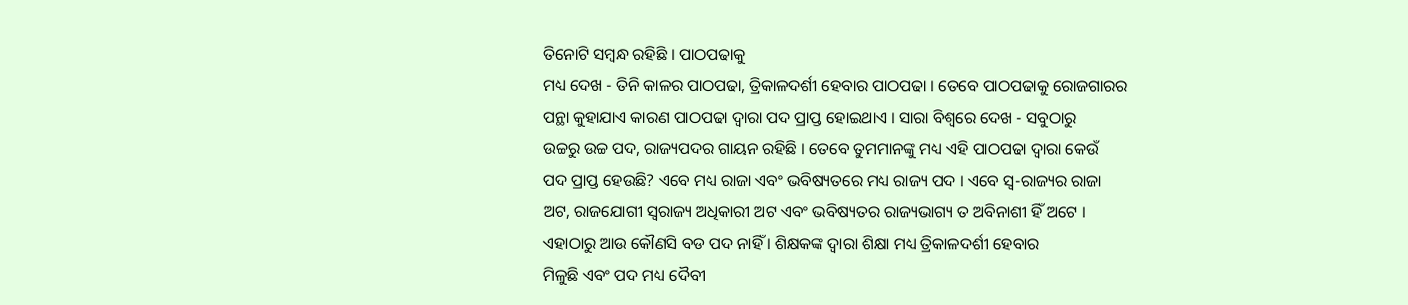ତିନୋଟି ସମ୍ବନ୍ଧ ରହିଛି । ପାଠପଢାକୁ
ମଧ୍ୟ ଦେଖ - ତିନି କାଳର ପାଠପଢା, ତ୍ରିକାଳଦର୍ଶୀ ହେବାର ପାଠପଢା । ତେବେ ପାଠପଢାକୁ ରୋଜଗାରର
ପନ୍ଥା କୁହାଯାଏ କାରଣ ପାଠପଢା ଦ୍ୱାରା ପଦ ପ୍ରାପ୍ତ ହୋଇଥାଏ । ସାରା ବିଶ୍ୱରେ ଦେଖ - ସବୁଠାରୁ
ଉଚ୍ଚରୁ ଉଚ୍ଚ ପଦ, ରାଜ୍ୟପଦର ଗାୟନ ରହିଛି । ତେବେ ତୁମମାନଙ୍କୁ ମଧ୍ୟ ଏହି ପାଠପଢା ଦ୍ୱାରା କେଉଁ
ପଦ ପ୍ରାପ୍ତ ହେଉଛି? ଏବେ ମଧ୍ୟ ରାଜା ଏବଂ ଭବିଷ୍ୟତରେ ମଧ୍ୟ ରାଜ୍ୟ ପଦ । ଏବେ ସ୍ୱ-ରାଜ୍ୟର ରାଜା
ଅଟ, ରାଜଯୋଗୀ ସ୍ୱରାଜ୍ୟ ଅଧିକାରୀ ଅଟ ଏବଂ ଭବିଷ୍ୟତର ରାଜ୍ୟଭାଗ୍ୟ ତ ଅବିନାଶୀ ହିଁ ଅଟେ ।
ଏହାଠାରୁ ଆଉ କୌଣସି ବଡ ପଦ ନାହିଁ । ଶିକ୍ଷକଙ୍କ ଦ୍ୱାରା ଶିକ୍ଷା ମଧ୍ୟ ତ୍ରିକାଳଦର୍ଶୀ ହେବାର
ମିଳୁଛି ଏବଂ ପଦ ମଧ୍ୟ ଦୈବୀ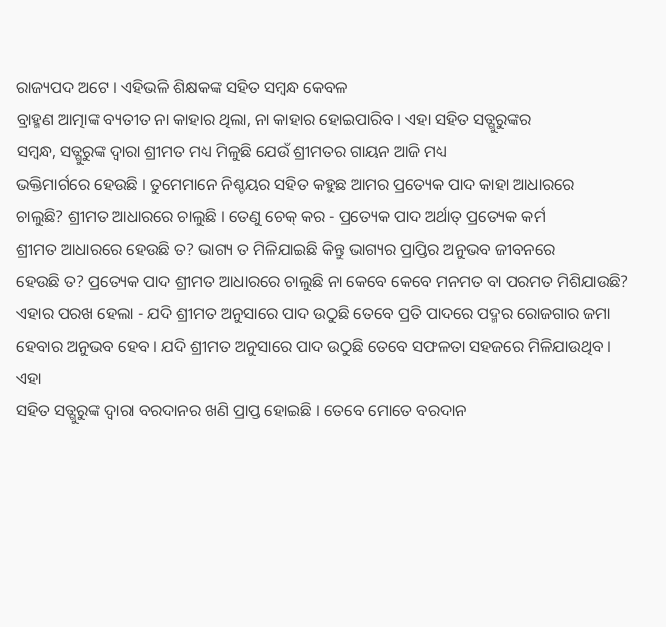ରାଜ୍ୟପଦ ଅଟେ । ଏହିଭଳି ଶିକ୍ଷକଙ୍କ ସହିତ ସମ୍ବନ୍ଧ କେବଳ
ବ୍ରାହ୍ମଣ ଆତ୍ମାଙ୍କ ବ୍ୟତୀତ ନା କାହାର ଥିଲା, ନା କାହାର ହୋଇପାରିବ । ଏହା ସହିତ ସତ୍ଗୁରୁଙ୍କର
ସମ୍ବନ୍ଧ, ସତ୍ଗୁରୁଙ୍କ ଦ୍ୱାରା ଶ୍ରୀମତ ମଧ୍ୟ ମିଳୁଛି ଯେଉଁ ଶ୍ରୀମତର ଗାୟନ ଆଜି ମଧ୍ୟ
ଭକ୍ତିମାର୍ଗରେ ହେଉଛି । ତୁମେମାନେ ନିଶ୍ଚୟର ସହିତ କହୁଛ ଆମର ପ୍ରତ୍ୟେକ ପାଦ କାହା ଆଧାରରେ
ଚାଲୁଛି? ଶ୍ରୀମତ ଆଧାରରେ ଚାଲୁଛି । ତେଣୁ ଚେକ୍ କର - ପ୍ରତ୍ୟେକ ପାଦ ଅର୍ଥାତ୍ ପ୍ରତ୍ୟେକ କର୍ମ
ଶ୍ରୀମତ ଆଧାରରେ ହେଉଛି ତ? ଭାଗ୍ୟ ତ ମିଳିଯାଇଛି କିନ୍ତୁ ଭାଗ୍ୟର ପ୍ରାପ୍ତିର ଅନୁଭବ ଜୀବନରେ
ହେଉଛି ତ? ପ୍ରତ୍ୟେକ ପାଦ ଶ୍ରୀମତ ଆଧାରରେ ଚାଲୁଛି ନା କେବେ କେବେ ମନମତ ବା ପରମତ ମିଶିଯାଉଛି?
ଏହାର ପରଖ ହେଲା - ଯଦି ଶ୍ରୀମତ ଅନୁସାରେ ପାଦ ଉଠୁଛି ତେବେ ପ୍ରତି ପାଦରେ ପଦ୍ମର ରୋଜଗାର ଜମା
ହେବାର ଅନୁଭବ ହେବ । ଯଦି ଶ୍ରୀମତ ଅନୁସାରେ ପାଦ ଉଠୁଛି ତେବେ ସଫଳତା ସହଜରେ ମିଳିଯାଉଥିବ । ଏହା
ସହିତ ସତ୍ଗୁରୁଙ୍କ ଦ୍ୱାରା ବରଦାନର ଖଣି ପ୍ରାପ୍ତ ହୋଇଛି । ତେବେ ମୋତେ ବରଦାନ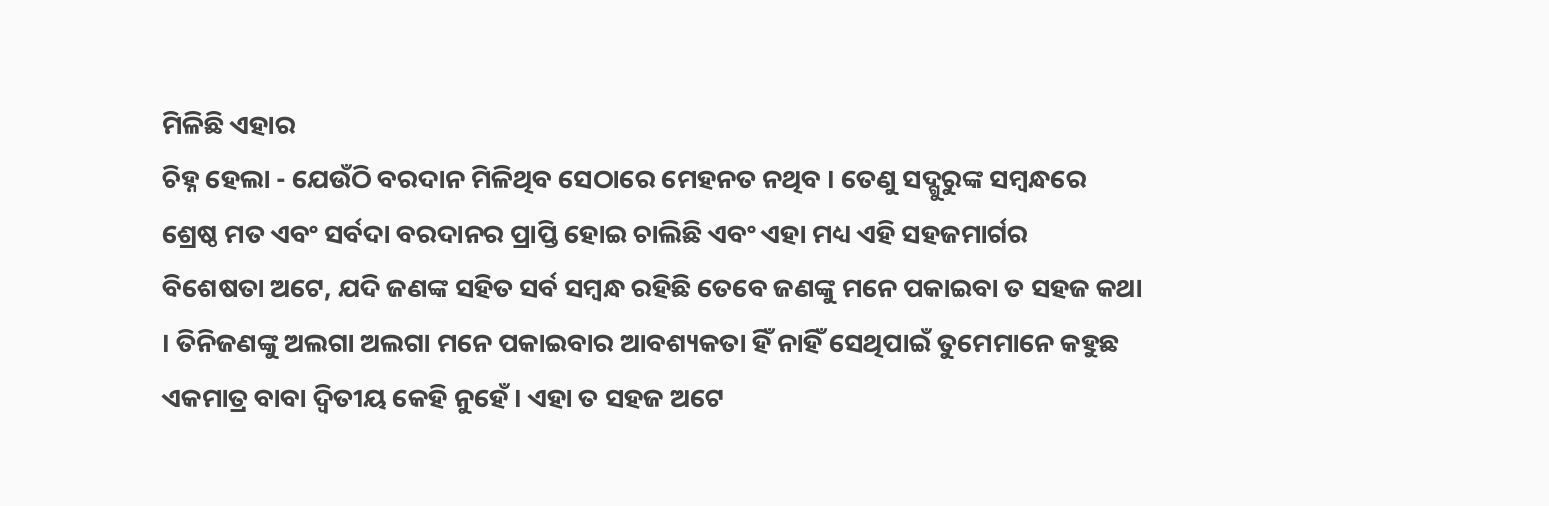ମିଳିଛି ଏହାର
ଚିହ୍ନ ହେଲା - ଯେଉଁଠି ବରଦାନ ମିଳିଥିବ ସେଠାରେ ମେହନତ ନଥିବ । ତେଣୁ ସଦ୍ଗୁରୁଙ୍କ ସମ୍ବନ୍ଧରେ
ଶ୍ରେଷ୍ଠ ମତ ଏବଂ ସର୍ବଦା ବରଦାନର ପ୍ରାପ୍ତି ହୋଇ ଚାଲିଛି ଏବଂ ଏହା ମଧ୍ୟ ଏହି ସହଜମାର୍ଗର
ବିଶେଷତା ଅଟେ, ଯଦି ଜଣଙ୍କ ସହିତ ସର୍ବ ସମ୍ବନ୍ଧ ରହିଛି ତେବେ ଜଣଙ୍କୁ ମନେ ପକାଇବା ତ ସହଜ କଥା
। ତିନିଜଣଙ୍କୁ ଅଲଗା ଅଲଗା ମନେ ପକାଇବାର ଆବଶ୍ୟକତା ହିଁ ନାହିଁ ସେଥିପାଇଁ ତୁମେମାନେ କହୁଛ
ଏକମାତ୍ର ବାବା ଦ୍ୱିତୀୟ କେହି ନୁହେଁ । ଏହା ତ ସହଜ ଅଟେ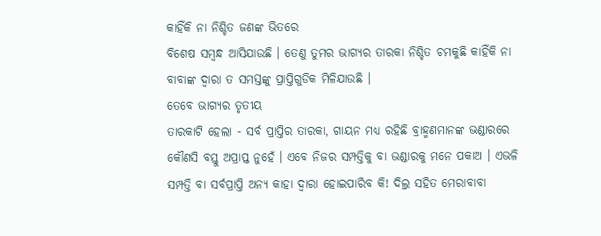କାହିଁକି ନା ନିଶ୍ଚିତ ଜଣଙ୍କ ଭିତରେ
ବିଶେଷ ସମ୍ବନ୍ଧ ଆସିଯାଉଛି । ତେଣୁ ତୁମର ଭାଗ୍ୟର ତାରକା ନିଶ୍ଚିତ ଚମକୁଛି କାହିଁକି ନା
ବାବାଙ୍କ ଦ୍ୱାରା ତ ସମସ୍ତଙ୍କୁ ପ୍ରାପ୍ତିଗୁଡିକ ମିଳିଯାଉଛି ।
ତେବେ ଭାଗ୍ୟର ତୃତୀୟ
ତାରକାଟି ହେଲା - ସର୍ବ ପ୍ରାପ୍ତିର ତାରକା, ଗାୟନ ମଧ୍ୟ ରହିଛି ବ୍ରାହ୍ମଣମାନଙ୍କ ଭଣ୍ଡାରରେ
କୌଣସି ବସ୍ତୁ ଅପ୍ରାପ୍ତ ନୁହେଁ । ଏବେ ନିଜର ସମ୍ପତ୍ତିକୁ ବା ଭଣ୍ଡାରକୁ ମନେ ପକାଅ । ଏଭଳି
ସମ୍ପତ୍ତି ବା ସର୍ବପ୍ରାପ୍ତି ଅନ୍ୟ କାହା ଦ୍ୱାରା ହୋଇପାରିବ କି! ଦିଲ୍ର ସହିତ ମେରାବାବା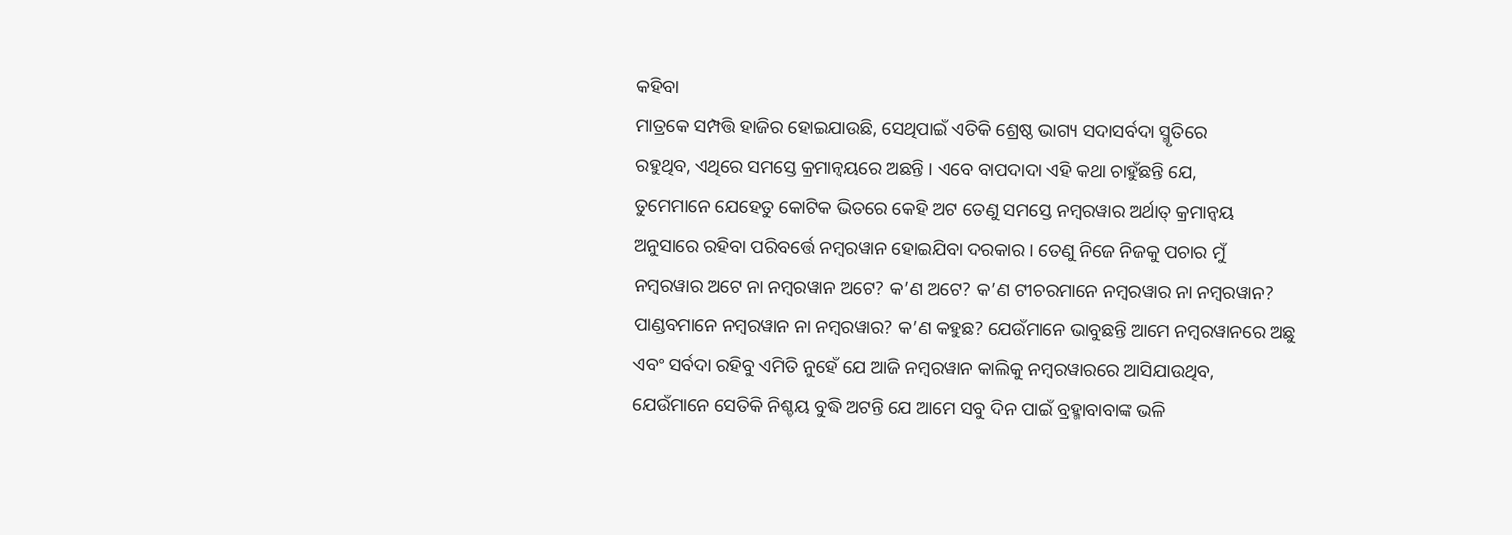କହିବା
ମାତ୍ରକେ ସମ୍ପତ୍ତି ହାଜିର ହୋଇଯାଉଛି, ସେଥିପାଇଁ ଏତିକି ଶ୍ରେଷ୍ଠ ଭାଗ୍ୟ ସଦାସର୍ବଦା ସ୍ମୃତିରେ
ରହୁଥିବ, ଏଥିରେ ସମସ୍ତେ କ୍ରମାନ୍ୱୟରେ ଅଛନ୍ତି । ଏବେ ବାପଦାଦା ଏହି କଥା ଚାହୁଁଛନ୍ତି ଯେ,
ତୁମେମାନେ ଯେହେତୁ କୋଟିକ ଭିତରେ କେହି ଅଟ ତେଣୁ ସମସ୍ତେ ନମ୍ବରୱାର ଅର୍ଥାତ୍ କ୍ରମାନ୍ୱୟ
ଅନୁସାରେ ରହିବା ପରିବର୍ତ୍ତେ ନମ୍ବରୱାନ ହୋଇଯିବା ଦରକାର । ତେଣୁ ନିଜେ ନିଜକୁ ପଚାର ମୁଁ
ନମ୍ବରୱାର ଅଟେ ନା ନମ୍ବରୱାନ ଅଟେ? କ’ଣ ଅଟେ? କ’ଣ ଟୀଚରମାନେ ନମ୍ବରୱାର ନା ନମ୍ବରୱାନ?
ପାଣ୍ଡବମାନେ ନମ୍ବରୱାନ ନା ନମ୍ବରୱାର? କ’ଣ କହୁଛ? ଯେଉଁମାନେ ଭାବୁଛନ୍ତି ଆମେ ନମ୍ବରୱାନରେ ଅଛୁ
ଏବଂ ସର୍ବଦା ରହିବୁ ଏମିତି ନୁହେଁ ଯେ ଆଜି ନମ୍ବରୱାନ କାଲିକୁ ନମ୍ବରୱାରରେ ଆସିଯାଉଥିବ,
ଯେଉଁମାନେ ସେତିକି ନିଶ୍ଚୟ ବୁଦ୍ଧି ଅଟନ୍ତି ଯେ ଆମେ ସବୁ ଦିନ ପାଇଁ ବ୍ରହ୍ମାବାବାଙ୍କ ଭଳି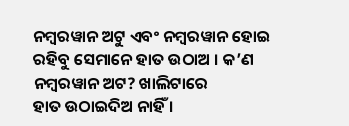ନମ୍ବରୱାନ ଅଟୁ ଏବଂ ନମ୍ବରୱାନ ହୋଇ ରହିବୁ ସେମାନେ ହାତ ଉଠାଅ । କ’ଣ ନମ୍ବରୱାନ ଅଟ? ଖାଲିଟାରେ
ହାତ ଉଠାଇଦିଅ ନାହିଁ ।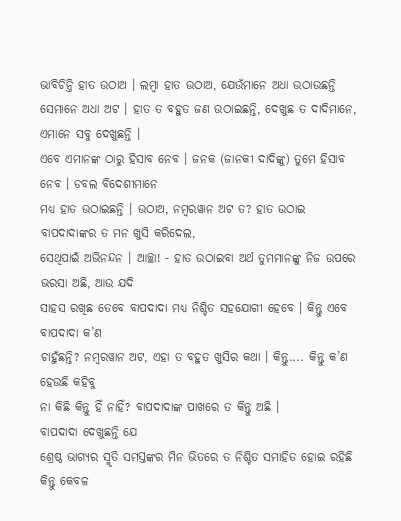ଭାବିଚିନ୍ତି ହାତ ଉଠାଅ । ଲମ୍ବା ହାତ ଉଠାଅ, ଯେଉଁମାନେ ଅଧା ଉଠାଉଛନ୍ତି
ସେମାନେ ଅଧା ଅଟ । ହାତ ତ ବହୁତ ଜଣ ଉଠାଇଛନ୍ତି, ଦେଖୁଛ ତ ଦାଦିମାନେ, ଏମାନେ ସବୁ ଦେଖୁଛନ୍ତି ।
ଏବେ ଏମାନଙ୍କ ଠାରୁ ହିସାବ ନେବ । ଜନକ (ଜାନକୀ ଦାଦିଙ୍କୁ) ତୁମେ ହିସାବ ନେବ । ଡବଲ ବିଦେଶୀମାନେ
ମଧ୍ୟ ହାତ ଉଠାଇଛନ୍ତି । ଉଠାଅ, ନମ୍ବରୱାନ ଅଟ ତ? ହାତ ଉଠାଇ ବାପଦାଦାଙ୍କର ତ ମନ ଖୁସି କରିଦେଲ,
ସେଥିପାଇଁ ଅଭିନନ୍ଦନ । ଆଚ୍ଛା! - ହାତ ଉଠାଇବା ଅର୍ଥ ତୁମମାନଙ୍କୁ ନିଜ ଉପରେ ଭରସା ଅଛି, ଆଉ ଯଦି
ସାହସ ରଖିଛ ତେବେ ବାପଦାଦା ମଧ୍ୟ ନିଶ୍ଚିତ ସହଯୋଗୀ ହେବେ । କିନ୍ତୁ ଏବେ ବାପଦାଦା କ’ଣ
ଚାହୁଁଛନ୍ତି? ନମ୍ବରୱାନ ଅଟ, ଏହା ତ ବହୁତ ଖୁସିର କଥା । କିନ୍ତୁ.... କିନ୍ତୁ କ’ଣ ହେଉଛି କହିବୁ
ନା କିଛି କିନ୍ତୁ ହିଁ ନାହିଁ? ବାପଦାଦାଙ୍କ ପାଖରେ ତ କିନ୍ତୁ ଅଛି ।
ବାପଦାଦା ଦେଖୁଛନ୍ତି ଯେ
ଶ୍ରେଷ୍ଠ ଭାଗ୍ୟର ସ୍ମୃତି ସମସ୍ତଙ୍କର ମିନ ଭିତରେ ତ ନିଶ୍ଚିତ ସମାହିତ ହୋଇ ରହିଛି କିନ୍ତୁ କେବଳ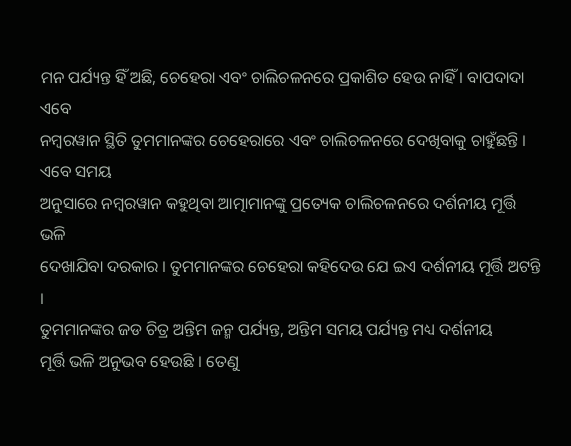ମନ ପର୍ଯ୍ୟନ୍ତ ହିଁ ଅଛି, ଚେହେରା ଏବଂ ଚାଲିଚଳନରେ ପ୍ରକାଶିତ ହେଉ ନାହିଁ । ବାପଦାଦା ଏବେ
ନମ୍ବରୱାନ ସ୍ଥିତି ତୁମମାନଙ୍କର ଚେହେରାରେ ଏବଂ ଚାଲିଚଳନରେ ଦେଖିବାକୁ ଚାହୁଁଛନ୍ତି । ଏବେ ସମୟ
ଅନୁସାରେ ନମ୍ବରୱାନ କହୁଥିବା ଆତ୍ମାମାନଙ୍କୁ ପ୍ରତ୍ୟେକ ଚାଲିଚଳନରେ ଦର୍ଶନୀୟ ମୂର୍ତ୍ତି ଭଳି
ଦେଖାଯିବା ଦରକାର । ତୁମମାନଙ୍କର ଚେହେରା କହିଦେଉ ଯେ ଇଏ ଦର୍ଶନୀୟ ମୂର୍ତ୍ତି ଅଟନ୍ତି ।
ତୁମମାନଙ୍କର ଜଡ ଚିତ୍ର ଅନ୍ତିମ ଜନ୍ମ ପର୍ଯ୍ୟନ୍ତ, ଅନ୍ତିମ ସମୟ ପର୍ଯ୍ୟନ୍ତ ମଧ୍ୟ ଦର୍ଶନୀୟ
ମୂର୍ତ୍ତି ଭଳି ଅନୁଭବ ହେଉଛି । ତେଣୁ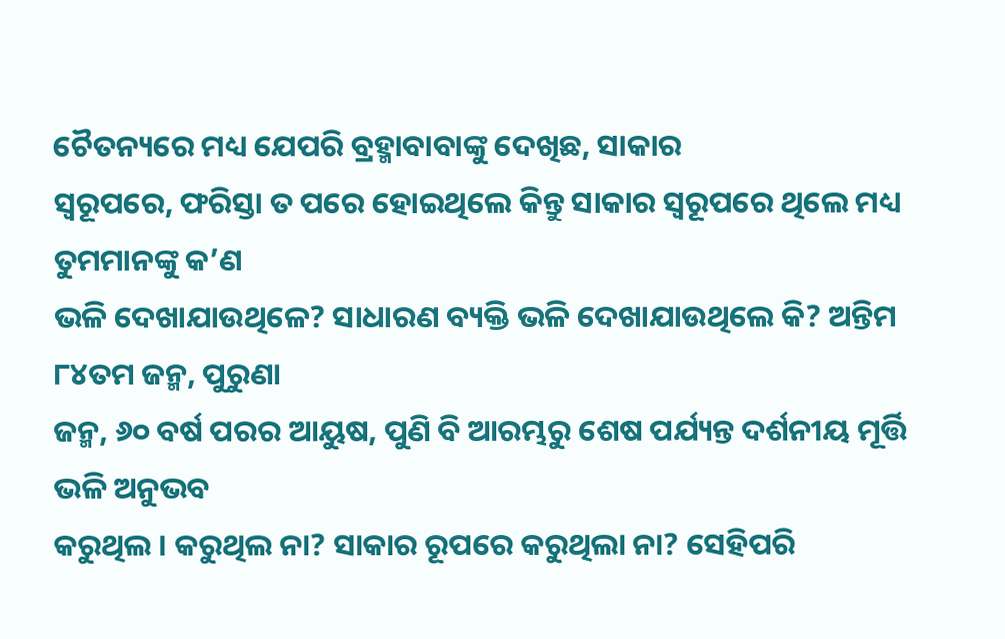ଚୈତନ୍ୟରେ ମଧ୍ୟ ଯେପରି ବ୍ରହ୍ମାବାବାଙ୍କୁ ଦେଖିଛ, ସାକାର
ସ୍ୱରୂପରେ, ଫରିସ୍ତା ତ ପରେ ହୋଇଥିଲେ କିନ୍ତୁ ସାକାର ସ୍ୱରୂପରେ ଥିଲେ ମଧ୍ୟ ତୁମମାନଙ୍କୁ କ’ଣ
ଭଳି ଦେଖାଯାଉଥିଳେ? ସାଧାରଣ ବ୍ୟକ୍ତି ଭଳି ଦେଖାଯାଉଥିଲେ କି? ଅନ୍ତିମ ୮୪ତମ ଜନ୍ମ, ପୁରୁଣା
ଜନ୍ମ, ୬୦ ବର୍ଷ ପରର ଆୟୁଷ, ପୁଣି ବି ଆରମ୍ଭରୁ ଶେଷ ପର୍ଯ୍ୟନ୍ତ ଦର୍ଶନୀୟ ମୂର୍ତ୍ତି ଭଳି ଅନୁଭବ
କରୁଥିଲ । କରୁଥିଲ ନା? ସାକାର ରୂପରେ କରୁଥିଲା ନା? ସେହିପରି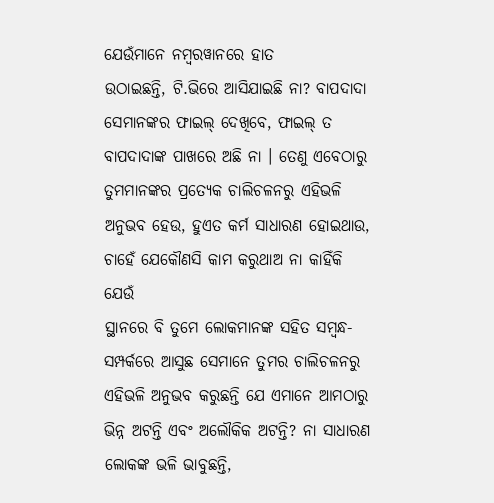ଯେଉଁମାନେ ନମ୍ବରୱାନରେ ହାତ
ଉଠାଇଛନ୍ତି, ଟି.ଭିରେ ଆସିଯାଇଛି ନା? ବାପଦାଦା ସେମାନଙ୍କର ଫାଇଲ୍ ଦେଖିବେ, ଫାଇଲ୍ ତ
ବାପଦାଦାଙ୍କ ପାଖରେ ଅଛି ନା । ତେଣୁ ଏବେଠାରୁ ତୁମମାନଙ୍କର ପ୍ରତ୍ୟେକ ଚାଲିଚଳନରୁ ଏହିଭଳି
ଅନୁଭବ ହେଉ, ହୁଏତ କର୍ମ ସାଧାରଣ ହୋଇଥାଉ, ଚାହେଁ ଯେକୌଣସି କାମ କରୁଥାଅ ନା କାହିଁକି ଯେଉଁ
ସ୍ଥାନରେ ବି ତୁମେ ଲୋକମାନଙ୍କ ସହିତ ସମ୍ବନ୍ଧ-ସମ୍ପର୍କରେ ଆସୁଛ ସେମାନେ ତୁମର ଚାଲିଚଳନରୁ
ଏହିଭଳି ଅନୁଭବ କରୁଛନ୍ତି ଯେ ଏମାନେ ଆମଠାରୁ ଭିନ୍ନ ଅଟନ୍ତି ଏବଂ ଅଲୌକିକ ଅଟନ୍ତି? ନା ସାଧାରଣ
ଲୋକଙ୍କ ଭଳି ଭାବୁଛନ୍ତି,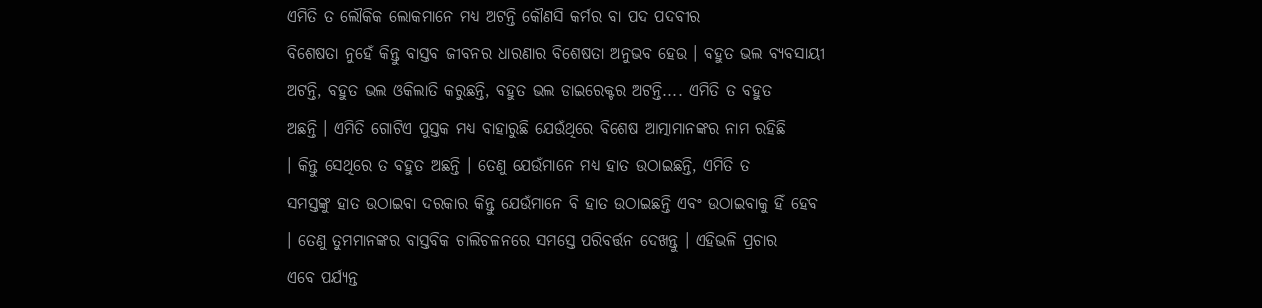ଏମିତି ତ ଲୌକିକ ଲୋକମାନେ ମଧ୍ୟ ଅଟନ୍ତି କୌଣସି କର୍ମର ବା ପଦ ପଦବୀର
ବିଶେଷତା ନୁହେଁ କିନ୍ତୁ ବାସ୍ତବ ଜୀବନର ଧାରଣାର ବିଶେଷତା ଅନୁଭବ ହେଉ । ବହୁତ ଭଲ ବ୍ୟବସାୟୀ
ଅଟନ୍ତି, ବହୁତ ଭଲ ଓକିଲାତି କରୁଛନ୍ତି, ବହୁତ ଭଲ ଡାଇରେକ୍ଟର ଅଟନ୍ତି.... ଏମିତି ତ ବହୁତ
ଅଛନ୍ତି । ଏମିତି ଗୋଟିଏ ପୁସ୍ତକ ମଧ୍ୟ ବାହାରୁଛି ଯେଉଁଥିରେ ବିଶେଷ ଆତ୍ମାମାନଙ୍କର ନାମ ରହିଛି
। କିନ୍ତୁ ସେଥିରେ ତ ବହୁତ ଅଛନ୍ତି । ତେଣୁ ଯେଉଁମାନେ ମଧ୍ୟ ହାତ ଉଠାଇଛନ୍ତି, ଏମିତି ତ
ସମସ୍ତଙ୍କୁ ହାତ ଉଠାଇବା ଦରକାର କିନ୍ତୁ ଯେଉଁମାନେ ବି ହାତ ଉଠାଇଛନ୍ତି ଏବଂ ଉଠାଇବାକୁ ହିଁ ହେବ
। ତେଣୁ ତୁମମାନଙ୍କର ବାସ୍ତବିକ ଚାଲିଚଳନରେ ସମସ୍ତେ ପରିବର୍ତ୍ତନ ଦେଖନ୍ତୁ । ଏହିଭଳି ପ୍ରଚାର
ଏବେ ପର୍ଯ୍ୟନ୍ତ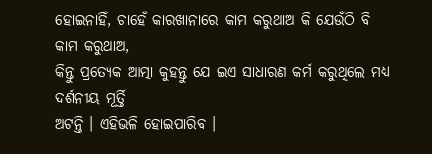ହୋଇନାହିଁ, ଚାହେଁ କାରଖାନାରେ କାମ କରୁଥାଅ କି ଯେଉଁଠି ବି କାମ କରୁଥାଅ,
କିନ୍ତୁ ପ୍ରତ୍ୟେକ ଆତ୍ମା କୁହନ୍ତୁ ଯେ ଇଏ ସାଧାରଣ କର୍ମ କରୁଥିଲେ ମଧ୍ୟ ଦର୍ଶନୀୟ ମୂର୍ତ୍ତି
ଅଟନ୍ତି । ଏହିଭଳି ହୋଇପାରିବ ।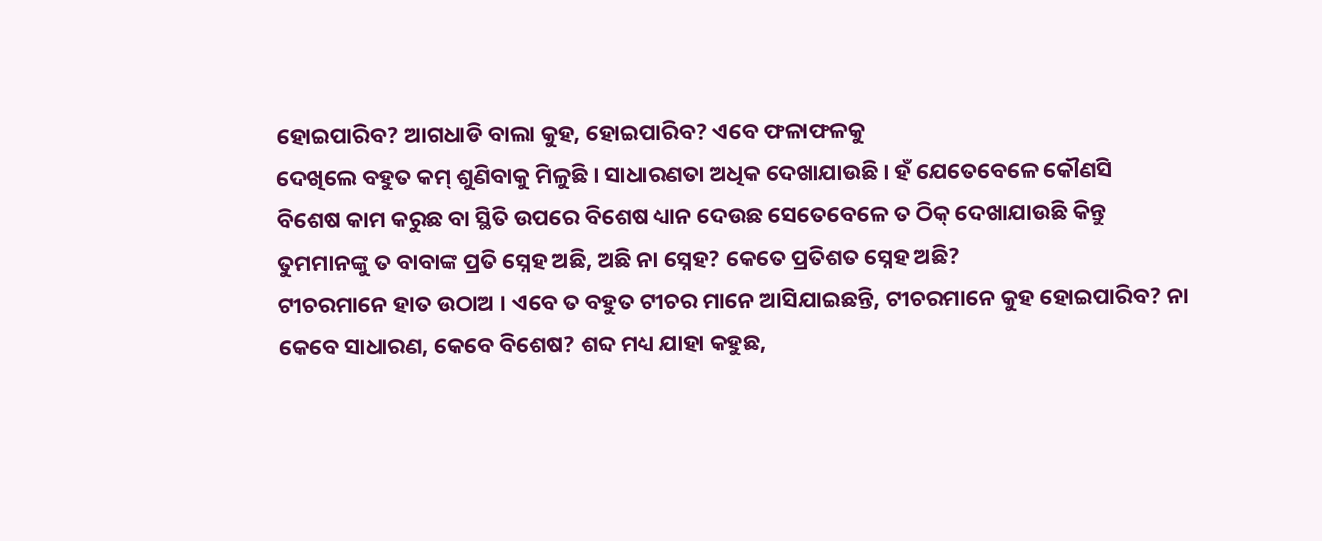ହୋଇପାରିବ? ଆଗଧାଡି ବାଲା କୁହ, ହୋଇପାରିବ? ଏବେ ଫଳାଫଳକୁ
ଦେଖିଲେ ବହୁତ କମ୍ ଶୁଣିବାକୁ ମିଳୁଛି । ସାଧାରଣତା ଅଧିକ ଦେଖାଯାଉଛି । ହଁ ଯେତେବେଳେ କୌଣସି
ବିଶେଷ କାମ କରୁଛ ବା ସ୍ଥିତି ଉପରେ ବିଶେଷ ଧ୍ୟାନ ଦେଉଛ ସେତେବେଳେ ତ ଠିକ୍ ଦେଖାଯାଉଛି କିନ୍ତୁ
ତୁମମାନଙ୍କୁ ତ ବାବାଙ୍କ ପ୍ରତି ସ୍ନେହ ଅଛି, ଅଛି ନା ସ୍ନେହ? କେତେ ପ୍ରତିଶତ ସ୍ନେହ ଅଛି?
ଟୀଚରମାନେ ହାତ ଉଠାଅ । ଏବେ ତ ବହୁତ ଟୀଚର ମାନେ ଆସିଯାଇଛନ୍ତି, ଟୀଚରମାନେ କୁହ ହୋଇପାରିବ? ନା
କେବେ ସାଧାରଣ, କେବେ ବିଶେଷ? ଶବ୍ଦ ମଧ୍ୟ ଯାହା କହୁଛ,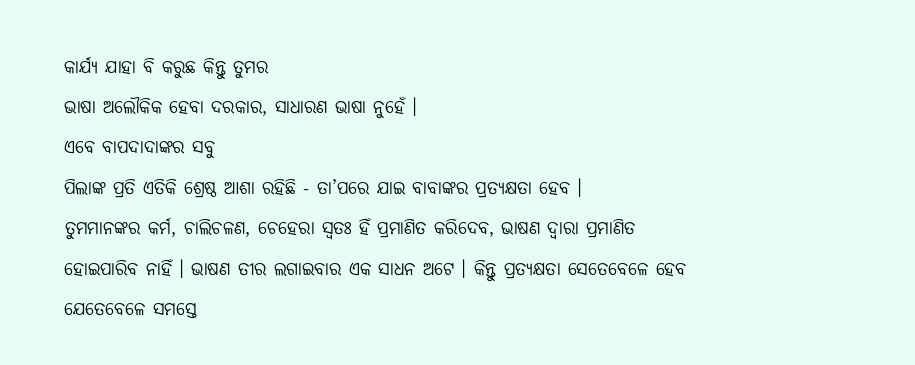କାର୍ଯ୍ୟ ଯାହା ବି କରୁଛ କିନ୍ତୁ ତୁମର
ଭାଷା ଅଲୌକିକ ହେବା ଦରକାର, ସାଧାରଣ ଭାଷା ନୁହେଁ ।
ଏବେ ବାପଦାଦାଙ୍କର ସବୁ
ପିଲାଙ୍କ ପ୍ରତି ଏତିକି ଶ୍ରେଷ୍ଠ ଆଶା ରହିଛି - ତା’ପରେ ଯାଇ ବାବାଙ୍କର ପ୍ରତ୍ୟକ୍ଷତା ହେବ ।
ତୁମମାନଙ୍କର କର୍ମ, ଚାଲିଚଳଣ, ଚେହେରା ସ୍ୱତଃ ହିଁ ପ୍ରମାଣିତ କରିଦେବ, ଭାଷଣ ଦ୍ୱାରା ପ୍ରମାଣିତ
ହୋଇପାରିବ ନାହିଁ । ଭାଷଣ ତୀର ଲଗାଇବାର ଏକ ସାଧନ ଅଟେ । କିନ୍ତୁ ପ୍ରତ୍ୟକ୍ଷତା ସେତେବେଳେ ହେବ
ଯେତେବେଳେ ସମସ୍ତେ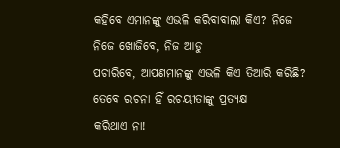କହିବେ ଏମାନଙ୍କୁ ଏଭଳି କରିବାବାଲା କିଏ? ନିଜେ ନିଜେ ଖୋଜିବେ, ନିଜ ଆଡୁ
ପଚାରିବେ, ଆପଣମାନଙ୍କୁ ଏଭଳି କିଏ ତିଆରି କରିଛି? ତେବେ ରଚନା ହିଁ ରଚୟୀତାଙ୍କୁ ପ୍ରତ୍ୟକ୍ଷ
କରିଥାଏ ନା!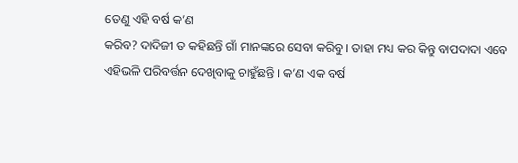ତେଣୁ ଏହି ବର୍ଷ କ’ଣ
କରିବ? ଦାଦିଜୀ ତ କହିଛନ୍ତି ଗାଁ ମାନଙ୍କରେ ସେବା କରିବୁ । ତାହା ମଧ୍ୟ କର କିନ୍ତୁ ବାପଦାଦା ଏବେ
ଏହିଭଳି ପରିବର୍ତ୍ତନ ଦେଖିବାକୁ ଚାହୁଁଛନ୍ତି । କ’ଣ ଏକ ବର୍ଷ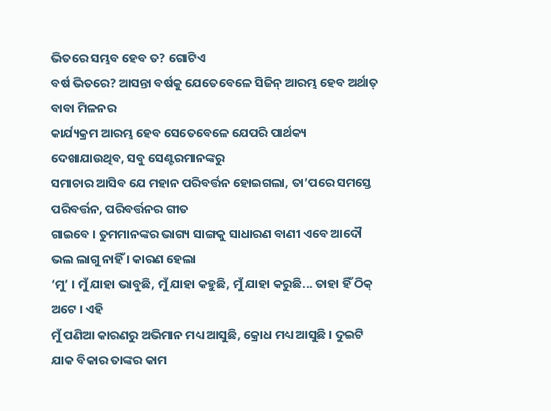ଭିତରେ ସମ୍ଭବ ହେବ ତ? ଗୋଟିଏ
ବର୍ଷ ଭିତରେ? ଆସନ୍ତା ବର୍ଷକୁ ଯେତେବେଳେ ସିଜିନ୍ ଆରମ୍ଭ ହେବ ଅର୍ଥାତ୍ ବାବା ମିଳନର
କାର୍ଯ୍ୟକ୍ରମ ଆରମ୍ଭ ହେବ ସେତେବେଳେ ଯେପରି ପାର୍ଥକ୍ୟ ଦେଖାଯାଉଥିବ, ସବୁ ସେଣ୍ଟରମାନଙ୍କରୁ
ସମାଚାର ଆସିବ ଯେ ମହାନ ପରିବର୍ତ୍ତନ ହୋଇଗଲା, ତା’ପରେ ସମସ୍ତେ ପରିବର୍ତ୍ତନ, ପରିବର୍ତ୍ତନର ଗୀତ
ଗାଇବେ । ତୁମମାନଙ୍କର ଭାଗ୍ୟ ସାଙ୍ଗକୁ ସାଧାରଣ ବାଣୀ ଏବେ ଆଦୌ ଭଲ ଲାଗୁ ନାହିଁ । କାରଣ ହେଲା
‘ମୁ’ । ମୁଁ ଯାହା ଭାବୁଛି, ମୁଁ ଯାହା କହୁଛି, ମୁଁ ଯାହା କରୁଛି... ତାହା ହିଁ ଠିକ୍ ଅଟେ । ଏହି
ମୁଁ ପଣିଆ କାରଣରୁ ଅଭିମାନ ମଧ୍ୟ ଆସୁଛି, କ୍ରୋଧ ମଧ୍ୟ ଆସୁଛି । ଦୁଇଟି ଯାକ ବିକାର ତାଙ୍କର କାମ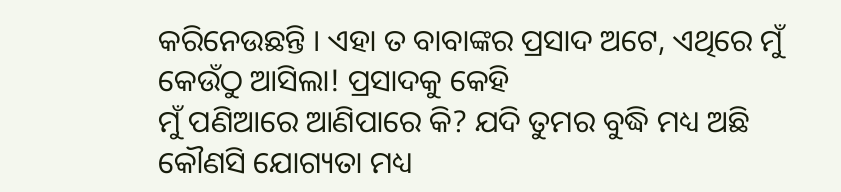କରିନେଉଛନ୍ତି । ଏହା ତ ବାବାଙ୍କର ପ୍ରସାଦ ଅଟେ, ଏଥିରେ ମୁଁ କେଉଁଠୁ ଆସିଲା! ପ୍ରସାଦକୁ କେହି
ମୁଁ ପଣିଆରେ ଆଣିପାରେ କି? ଯଦି ତୁମର ବୁଦ୍ଧି ମଧ୍ୟ ଅଛି କୌଣସି ଯୋଗ୍ୟତା ମଧ୍ୟ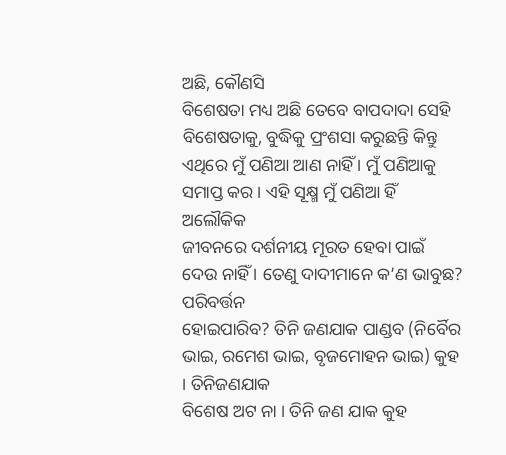ଅଛି, କୌଣସି
ବିଶେଷତା ମଧ୍ୟ ଅଛି ତେବେ ବାପଦାଦା ସେହି ବିଶେଷତାକୁ, ବୁଦ୍ଧିକୁ ପ୍ରଂଶସା କରୁଛନ୍ତି କିନ୍ତୁ
ଏଥିରେ ମୁଁ ପଣିଆ ଆଣ ନାହିଁ । ମୁଁ ପଣିଆକୁ ସମାପ୍ତ କର । ଏହି ସୂକ୍ଷ୍ମ ମୁଁ ପଣିଆ ହିଁ ଅଲୌକିକ
ଜୀବନରେ ଦର୍ଶନୀୟ ମୂରତ ହେବା ପାଇଁ ଦେଉ ନାହିଁ । ତେଣୁ ଦାଦୀମାନେ କ’ଣ ଭାବୁଛ? ପରିବର୍ତ୍ତନ
ହୋଇପାରିବ? ତିନି ଜଣଯାକ ପାଣ୍ଡବ (ନିର୍ବୈର ଭାଇ, ରମେଶ ଭାଇ, ବୃଜମୋହନ ଭାଇ) କୁହ । ତିନିଜଣଯାକ
ବିଶେଷ ଅଟ ନା । ତିନି ଜଣ ଯାକ କୁହ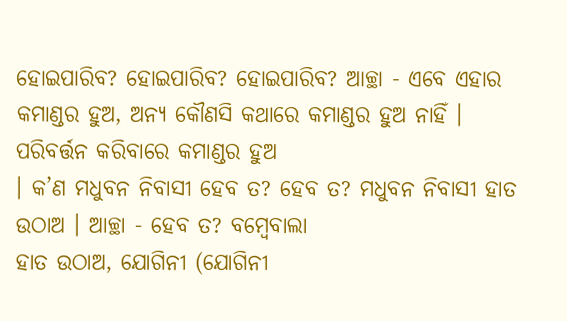ହୋଇପାରିବ? ହୋଇପାରିବ? ହୋଇପାରିବ? ଆଚ୍ଛା - ଏବେ ଏହାର
କମାଣ୍ଡର ହୁଅ, ଅନ୍ୟ କୌଣସି କଥାରେ କମାଣ୍ଡର ହୁଅ ନାହିଁ । ପରିବର୍ତ୍ତନ କରିବାରେ କମାଣ୍ଡର ହୁଅ
। କ’ଣ ମଧୁବନ ନିବାସୀ ହେବ ତ? ହେବ ତ? ମଧୁବନ ନିବାସୀ ହାତ ଉଠାଅ । ଆଚ୍ଛା - ହେବ ତ? ବମ୍ବେବାଲା
ହାତ ଉଠାଅ, ଯୋଗିନୀ (ଯୋଗିନୀ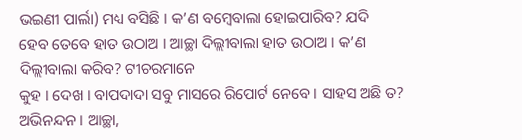ଭଇଣୀ ପାର୍ଲା) ମଧ୍ୟ ବସିଛି । କ’ଣ ବମ୍ବେବାଲା ହୋଇପାରିବ? ଯଦି
ହେବ ତେବେ ହାତ ଉଠାଅ । ଆଚ୍ଛା ଦିଲ୍ଲୀବାଲା ହାତ ଉଠାଅ । କ’ଣ ଦିଲ୍ଲୀବାଲା କରିବ? ଟୀଚରମାନେ
କୁହ । ଦେଖ । ବାପଦାଦା ସବୁ ମାସରେ ରିପୋର୍ଟ ନେବେ । ସାହସ ଅଛି ତ? ଅଭିନନ୍ଦନ । ଆଚ୍ଛା,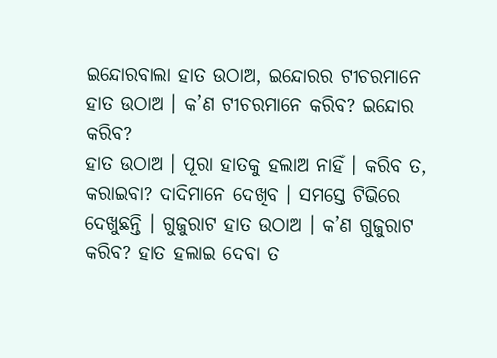ଇନ୍ଦୋରବାଲା ହାତ ଉଠାଅ, ଇନ୍ଦୋରର ଟୀଚରମାନେ ହାତ ଉଠାଅ । କ’ଣ ଟୀଚରମାନେ କରିବ? ଇନ୍ଦୋର କରିବ?
ହାତ ଉଠାଅ । ପୂରା ହାତକୁ ହଲାଅ ନାହିଁ । କରିବ ତ, କରାଇବା? ଦାଦିମାନେ ଦେଖିବ । ସମସ୍ତେ ଟିଭିରେ
ଦେଖୁଛନ୍ତି । ଗୁଜୁରାଟ ହାତ ଉଠାଅ । କ’ଣ ଗୁଜୁରାଟ କରିବ? ହାତ ହଲାଇ ଦେବା ତ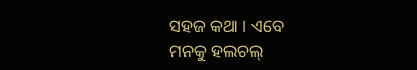ସହଜ କଥା । ଏବେ
ମନକୁ ହଲଚଲ୍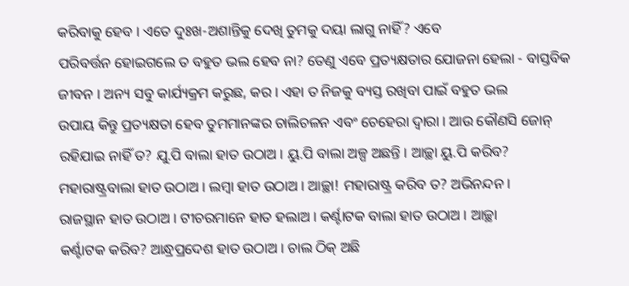କରିବାକୁ ହେବ । ଏତେ ଦୁଃଖ-ଅଶାନ୍ତିକୁ ଦେଖି ତୁମକୁ ଦୟା ଲାଗୁ ନାହିଁ? ଏବେ
ପରିବର୍ତ୍ତନ ହୋଇଗଲେ ତ ବହୁତ ଭଲ ହେବ ନା? ତେଣୁ ଏବେ ପ୍ରତ୍ୟକ୍ଷତାର ଯୋଜନା ହେଲା - ବାସ୍ତବିକ
ଜୀବନ । ଅନ୍ୟ ସବୁ କାର୍ଯ୍ୟକ୍ରମ କରୁଛ, କର । ଏହା ତ ନିଜକୁ ବ୍ୟସ୍ତ ରଖିବା ପାଇଁ ବହୁତ ଭଲ
ଉପାୟ କିନ୍ତୁ ପ୍ରତ୍ୟକ୍ଷତା ହେବ ତୁମମାନଙ୍କର ଚାଲିଚଳନ ଏବଂ ଚେହେରା ଦ୍ୱାରା । ଆଉ କୌଣସି ଜୋନ୍
ରହିଯାଇ ନାହିଁ ତ? ଯୁ.ପି ବାଲା ହାତ ଉଠାଅ । ୟୁ.ପି ବାଲା ଅଳ୍ପ ଅଛନ୍ତି । ଆଚ୍ଛା ୟୁ.ପି କରିବ?
ମହାରାଷ୍ଟ୍ରବାଲା ହାତ ଉଠାଅ । ଲମ୍ବା ହାତ ଉଠାଅ । ଆଚ୍ଛା! ମହାରାଷ୍ଟ୍ର କରିବ ତ? ଅଭିନନ୍ଦନ ।
ରାଜସ୍ଥାନ ହାତ ଉଠାଅ । ଟୀଚରମାନେ ହାତ ହଲାଅ । କର୍ଣ୍ଟାଟକ ବାଲା ହାତ ଉଠାଅ । ଆଚ୍ଛା
କର୍ଣ୍ଟାଟକ କରିବ? ଆନ୍ଧ୍ରପ୍ରଦେଶ ହାତ ଉଠାଅ । ଚାଲ ଠିକ୍ ଅଛି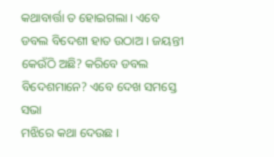କଥାବାର୍ତ୍ତା ତ ହୋଇଗଲା । ଏବେ
ଡବଲ ବିଦେଶୀ ହାତ ଉଠାଅ । ଜୟନ୍ତୀ କେଉଁଠି ଅଛି? କରିବେ ଡବଲ ବିଦେଶମାନେ? ଏବେ ଦେଖ ସମସ୍ତେ ସଭା
ମଝିରେ କଥା ଦେଉଛ ।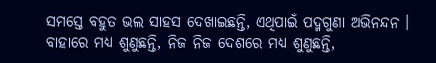ସମସ୍ତେ ବହୁତ ଭଲ ସାହସ ଦେଖାଇଛନ୍ତି, ଏଥିପାଇଁ ପଦ୍ମଗୁଣା ଅଭିନନ୍ଦନ ।
ବାହାରେ ମଧ୍ୟ ଶୁଣୁଛନ୍ତି, ନିଜ ନିଜ ଦେଶରେ ମଧ୍ୟ ଶୁଣୁଛନ୍ତି,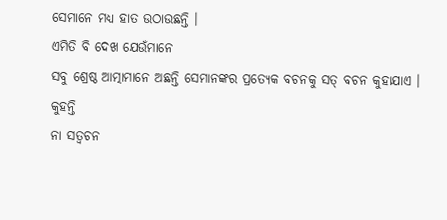ସେମାନେ ମଧ୍ୟ ହାତ ଉଠାଉଛନ୍ତି ।
ଏମିତି ବି ଦେଖ ଯେଉଁମାନେ
ସବୁ ଶ୍ରେଷ୍ଠ ଆତ୍ମାମାନେ ଅଛନ୍ତି ସେମାନଙ୍କର ପ୍ରତ୍ୟେକ ବଚନକୁ ସତ୍ ବଚନ କୁହାଯାଏ । କୁହନ୍ତି
ନା ସତ୍ବଚନ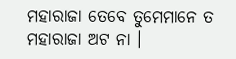ମହାରାଜା ତେବେ ତୁମେମାନେ ତ ମହାରାଜା ଅଟ ନା ।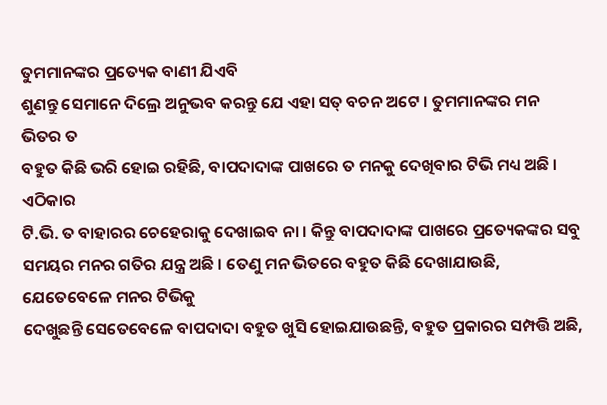ତୁମମାନଙ୍କର ପ୍ରତ୍ୟେକ ବାଣୀ ଯିଏବି
ଶୁଣନ୍ତୁ ସେମାନେ ଦିଲ୍ରେ ଅନୁଭବ କରନ୍ତୁ ଯେ ଏହା ସତ୍ ବଚନ ଅଟେ । ତୁମମାନଙ୍କର ମନ ଭିତର ତ
ବହୁତ କିଛି ଭରି ହୋଇ ରହିଛି, ବାପଦାଦାଙ୍କ ପାଖରେ ତ ମନକୁ ଦେଖିବାର ଟିଭି ମଧ୍ୟ ଅଛି । ଏଠିକାର
ଟି.ଭି. ତ ବାହାରର ଚେହେରାକୁ ଦେଖାଇବ ନା । କିନ୍ତୁ ବାପଦାଦାଙ୍କ ପାଖରେ ପ୍ରତ୍ୟେକଙ୍କର ସବୁ
ସମୟର ମନର ଗତିର ଯନ୍ତ୍ର ଅଛି । ତେଣୁ ମନ ଭିତରେ ବହୁତ କିଛି ଦେଖାଯାଉଛି, ଯେତେବେଳେ ମନର ଟିଭିକୁ
ଦେଖୁଛନ୍ତି ସେତେବେଳେ ବାପଦାଦା ବହୁତ ଖୁସି ହୋଇଯାଉଛନ୍ତି, ବହୁତ ପ୍ରକାରର ସମ୍ପତ୍ତି ଅଛି,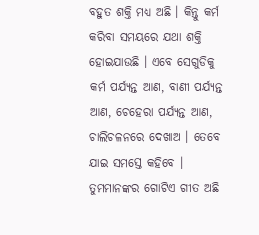ବହୁତ ଶକ୍ତି ମଧ୍ୟ ଅଛି । କିନ୍ତୁ କର୍ମ କରିବା ସମୟରେ ଯଥା ଶକ୍ତି ହୋଇଯାଉଛି । ଏବେ ସେଗୁଡିକୁ
କର୍ମ ପର୍ଯ୍ୟନ୍ତ ଆଣ, ବାଣୀ ପର୍ଯ୍ୟନ୍ତ ଆଣ, ଚେହେରା ପର୍ଯ୍ୟନ୍ତ ଆଣ, ଚାଲିଚଳନରେ ଦେଖାଅ । ତେବେ
ଯାଇ ସମସ୍ତେ କହିବେ । ତୁମମାନଙ୍କର ଗୋଟିଏ ଗୀତ ଅଛି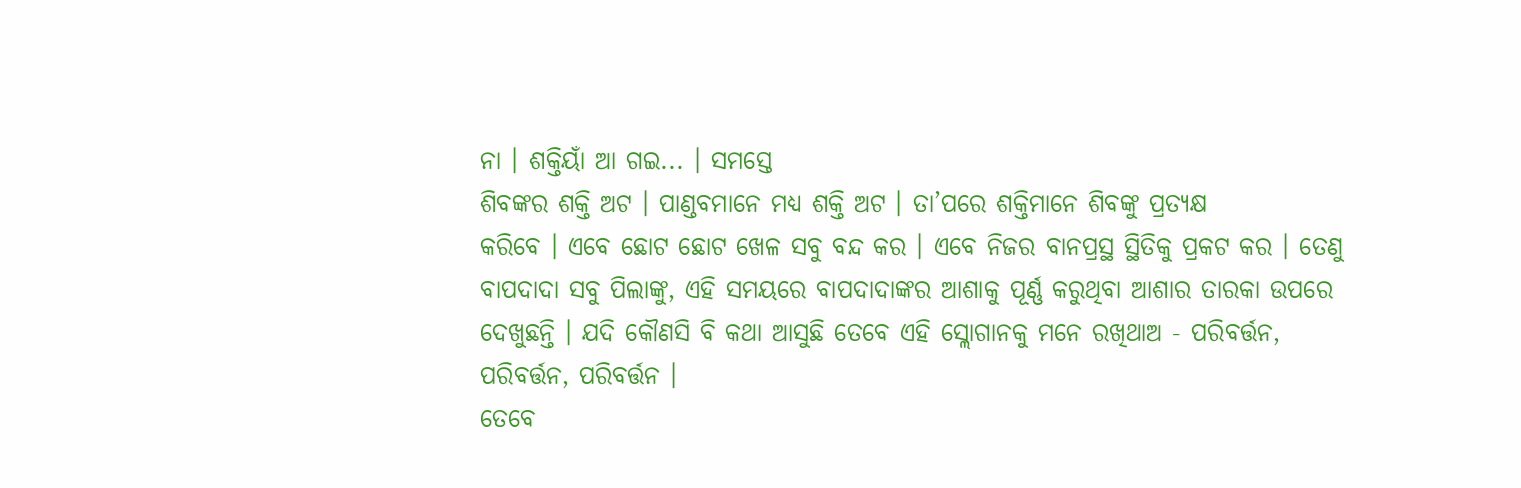ନା । ଶକ୍ତିୟାଁ ଆ ଗଇ... । ସମସ୍ତେ
ଶିବଙ୍କର ଶକ୍ତି ଅଟ । ପାଣ୍ଡବମାନେ ମଧ୍ୟ ଶକ୍ତି ଅଟ । ତା’ପରେ ଶକ୍ତିମାନେ ଶିବଙ୍କୁ ପ୍ରତ୍ୟକ୍ଷ
କରିବେ । ଏବେ ଛୋଟ ଛୋଟ ଖେଳ ସବୁ ବନ୍ଦ କର । ଏବେ ନିଜର ବାନପ୍ରସ୍ଥ ସ୍ଥିତିକୁ ପ୍ରକଟ କର । ତେଣୁ
ବାପଦାଦା ସବୁ ପିଲାଙ୍କୁ, ଏହି ସମୟରେ ବାପଦାଦାଙ୍କର ଆଶାକୁ ପୂର୍ଣ୍ଣ କରୁଥିବା ଆଶାର ତାରକା ଉପରେ
ଦେଖୁଛନ୍ତି । ଯଦି କୌଣସି ବି କଥା ଆସୁଛି ତେବେ ଏହି ସ୍ଲୋଗାନକୁ ମନେ ରଖିଥାଅ - ପରିବର୍ତ୍ତନ,
ପରିବର୍ତ୍ତନ, ପରିବର୍ତ୍ତନ ।
ତେବେ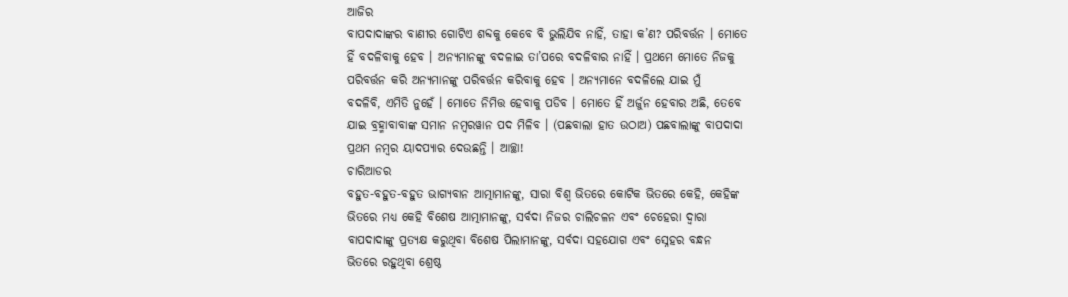ଆଜିର
ବାପଦାଦାଙ୍କର ବାଣୀର ଗୋଟିଏ ଶବ୍ଦକୁ କେବେ ବି ଭୁଲିଯିବ ନାହିଁ, ତାହା କ’ଣ? ପରିବର୍ତ୍ତନ । ମୋତେ
ହିଁ ବଦଳିବାକୁ ହେବ । ଅନ୍ୟମାନଙ୍କୁ ବଦଳାଇ ତା’ପରେ ବଦଳିବାର ନାହିଁ । ପ୍ରଥମେ ମୋତେ ନିଜକୁ
ପରିବର୍ତ୍ତନ କରି ଅନ୍ୟମାନଙ୍କୁ ପରିବର୍ତ୍ତନ କରିବାକୁ ହେବ । ଅନ୍ୟମାନେ ବଦଳିଲେ ଯାଇ ମୁଁ
ବଦଳିବି, ଏମିତି ନୁହେଁ । ମୋତେ ନିମିତ୍ତ ହେବାକୁ ପଡିବ । ମୋତେ ହିଁ ଅର୍ଜୁନ ହେବାର ଅଛି, ତେବେ
ଯାଇ ବ୍ରହ୍ମାବାବାଙ୍କ ସମାନ ନମ୍ବରୱାନ ପଦ ମିଳିବ । (ପଛବାଲା ହାତ ଉଠାଅ) ପଛବାଲାଙ୍କୁ ବାପଦାଦା
ପ୍ରଥମ ନମ୍ବର ୟାଦପ୍ୟାର ଦେଉଛନ୍ତି । ଆଚ୍ଛା!
ଚାରିଆଡର
ବହୁତ-ବହୁତ-ବହୁତ ଭାଗ୍ୟବାନ ଆତ୍ମାମାନଙ୍କୁ, ସାରା ବିଶ୍ୱ ଭିତରେ କୋଟିକ ଭିତରେ କେହି, କେହିଙ୍କ
ଭିତରେ ମଧ୍ୟ କେହି ବିଶେଷ ଆତ୍ମାମାନଙ୍କୁ, ସର୍ବଦା ନିଜର ଚାଲିଚଳନ ଏବଂ ଚେହେରା ଦ୍ୱାରା
ବାପଦାଦାଙ୍କୁ ପ୍ରତ୍ୟକ୍ଷ କରୁଥିବା ବିଶେଷ ପିଲାମାନଙ୍କୁ, ସର୍ବଦା ସହଯୋଗ ଏବଂ ସ୍ନେହର ବନ୍ଧନ
ଭିତରେ ରହୁଥିବା ଶ୍ରେଷ୍ଠ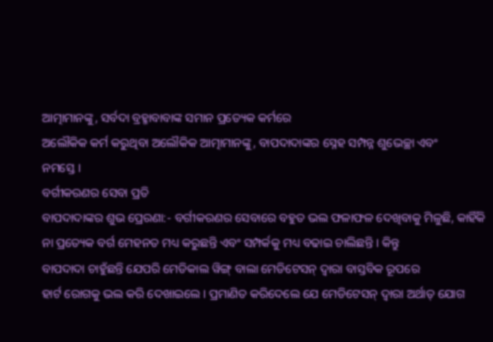ଆତ୍ମାମାନଙ୍କୁ, ସର୍ବଦା ବ୍ରହ୍ମାବାବାଙ୍କ ସମାନ ପ୍ରତ୍ୟେକ କର୍ମରେ
ଅଲୌକିକ କର୍ମ କରୁଥିବା ଅଲୌକିକ ଆତ୍ମାମାନଙ୍କୁ, ବାପଦାଦାଙ୍କର ସ୍ନେହ ସମ୍ପନ୍ନ ଶୁଭେଚ୍ଛା ଏବଂ
ନମସ୍ତେ ।
ବର୍ଗୀକରଣର ସେବା ପ୍ରତି
ବାପଦାଦାଙ୍କର ଶୁଭ ପ୍ରେରଣା:- ବର୍ଗୀକରଣର ସେବାରେ ବହୁତ ଭଲ ଫଳାଫଳ ଦେଖିବାକୁ ମିଳୁଛି, କାହିଁକି
ନା ପ୍ରତ୍ୟେକ ବର୍ଗ ମେହନତ ମଧ୍ୟ କରୁଛନ୍ତି ଏବଂ ସମ୍ପର୍କକୁ ମଧ୍ୟ ବଢାଇ ଚାଲିଛନ୍ତି । କିନ୍ତୁ
ବାପଦାଦା ଚାହୁଁଛନ୍ତି ଯେପରି ମେଡିକାଲ ୱିଙ୍ଗ୍ ବାଲା ମେଡିଟେସନ୍ ଦ୍ୱାରା ବାସ୍ତବିକ ରୂପରେ
ହାର୍ଟ ରୋଗକୁ ଭଲ କରି ଦେଖାଇଲେ । ପ୍ରମାଣିତ କରିଦେଲେ ଯେ ମେଡିଟେସନ୍ ଦ୍ୱାରା ଅର୍ଥାତ୍ ଯୋଗ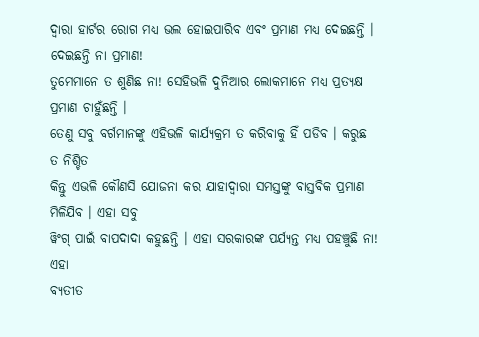ଦ୍ୱାରା ହାର୍ଟର ରୋଗ ମଧ୍ୟ ଭଲ ହୋଇପାରିବ ଏବଂ ପ୍ରମାଣ ମଧ୍ୟ ଦେଇଛନ୍ତି । ଦେଇଛନ୍ତି ନା ପ୍ରମାଣ!
ତୁମେମାନେ ତ ଶୁଣିଛ ନା! ସେହିଭଳି ଦୁନିଆର ଲୋକମାନେ ମଧ୍ୟ ପ୍ରତ୍ୟକ୍ଷ ପ୍ରମାଣ ଚାହୁଁଛନ୍ତି ।
ତେଣୁ ସବୁ ବର୍ଗମାନଙ୍କୁ ଏହିଭଳି କାର୍ଯ୍ୟକ୍ରମ ତ କରିବାକୁ ହିଁ ପଡିବ । କରୁଛ ତ ନିଶ୍ଚିତ
କିନ୍ତୁ ଏଭଳି କୌଣସି ଯୋଜନା କର ଯାହାଦ୍ୱାରା ସମସ୍ତଙ୍କୁ ବାସ୍ତବିକ ପ୍ରମାଣ ମିଳିଯିବ । ଏହା ସବୁ
ୱିଂଗ୍ ପାଇଁ ବାପଦାଦା କହୁଛନ୍ତି । ଏହା ସରକାରଙ୍କ ପର୍ଯ୍ୟନ୍ତ ମଧ୍ୟ ପହଞ୍ଚୁଛି ନା! ଏହା
ବ୍ୟତୀତ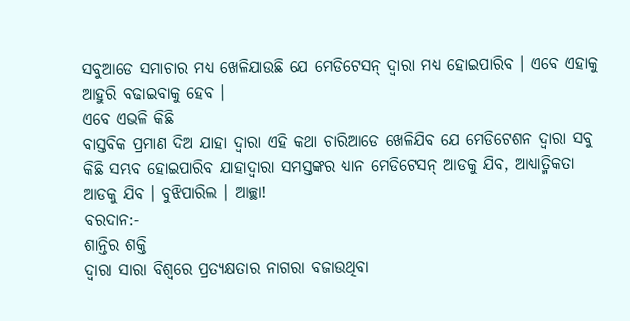ସବୁଆଡେ ସମାଚାର ମଧ୍ୟ ଖେଳିଯାଉଛି ଯେ ମେଡିଟେସନ୍ ଦ୍ୱାରା ମଧ୍ୟ ହୋଇପାରିବ । ଏବେ ଏହାକୁ
ଆହୁରି ବଢାଇବାକୁ ହେବ ।
ଏବେ ଏଭଳି କିଛି
ବାସ୍ତବିକ ପ୍ରମାଣ ଦିଅ ଯାହା ଦ୍ୱାରା ଏହି କଥା ଚାରିଆଡେ ଖେଳିଯିବ ଯେ ମେଡିଟେଶନ ଦ୍ୱାରା ସବୁ
କିଛି ସମ୍ଭବ ହୋଇପାରିବ ଯାହାଦ୍ୱାରା ସମସ୍ତଙ୍କର ଧ୍ୟାନ ମେଡିଟେସନ୍ ଆଡକୁ ଯିବ, ଆଧ୍ୟାତ୍ମିକତା
ଆଡକୁ ଯିବ । ବୁଝିପାରିଲ । ଆଚ୍ଛା!
ବରଦାନ:-
ଶାନ୍ତିର ଶକ୍ତି
ଦ୍ୱାରା ସାରା ବିଶ୍ୱରେ ପ୍ରତ୍ୟକ୍ଷତାର ନାଗରା ବଜାଉଥିବା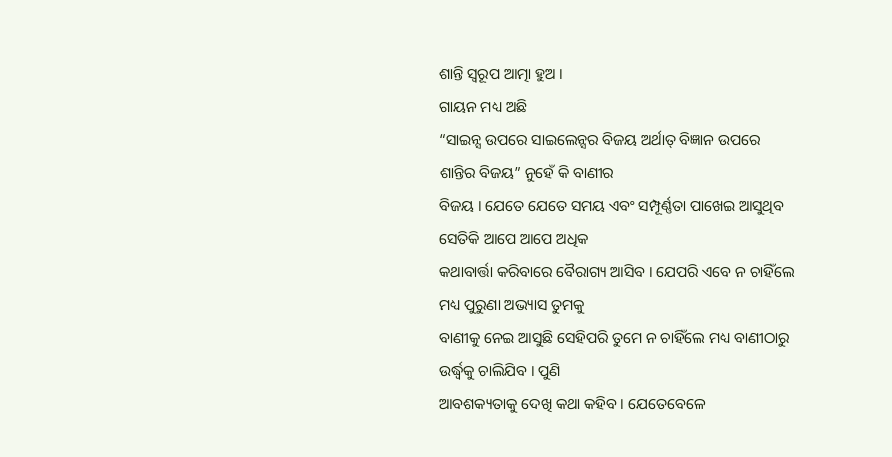ଶାନ୍ତି ସ୍ୱରୂପ ଆତ୍ମା ହୁଅ ।
ଗାୟନ ମଧ୍ୟ ଅଛି
“ସାଇନ୍ସ ଉପରେ ସାଇଲେନ୍ସର ବିଜୟ ଅର୍ଥାତ୍ ବିଜ୍ଞାନ ଉପରେ ଶାନ୍ତିର ବିଜୟ” ନୁହେଁ କି ବାଣୀର
ବିଜୟ । ଯେତେ ଯେତେ ସମୟ ଏବଂ ସମ୍ପୂର୍ଣ୍ଣତା ପାଖେଇ ଆସୁଥିବ ସେତିକି ଆପେ ଆପେ ଅଧିକ
କଥାବାର୍ତ୍ତା କରିବାରେ ବୈରାଗ୍ୟ ଆସିବ । ଯେପରି ଏବେ ନ ଚାହିଁଲେ ମଧ୍ୟ ପୁରୁଣା ଅଭ୍ୟାସ ତୁମକୁ
ବାଣୀକୁ ନେଇ ଆସୁଛି ସେହିପରି ତୁମେ ନ ଚାହିଁଲେ ମଧ୍ୟ ବାଣୀଠାରୁ ଉର୍ଦ୍ଧ୍ୱକୁ ଚାଲିଯିବ । ପୁଣି
ଆବଶକ୍ୟତାକୁ ଦେଖି କଥା କହିବ । ଯେତେବେଳେ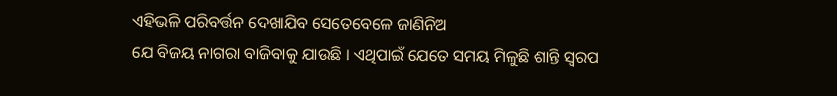ଏହିଭଳି ପରିବର୍ତ୍ତନ ଦେଖାଯିବ ସେତେବେଳେ ଜାଣିନିଅ
ଯେ ବିଜୟ ନାଗରା ବାଜିବାକୁ ଯାଉଛି । ଏଥିପାଇଁ ଯେତେ ସମୟ ମିଳୁଛି ଶାନ୍ତି ସ୍ୱରପ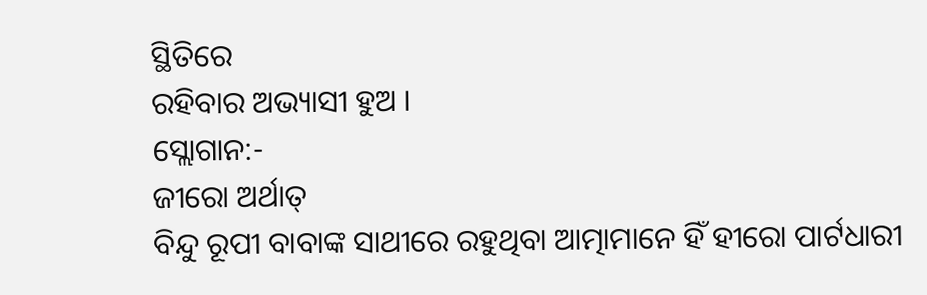ସ୍ଥିତିରେ
ରହିବାର ଅଭ୍ୟାସୀ ହୁଅ ।
ସ୍ଲୋଗାନ:-
ଜୀରୋ ଅର୍ଥାତ୍
ବିନ୍ଦୁ ରୂପୀ ବାବାଙ୍କ ସାଥୀରେ ରହୁଥିବା ଆତ୍ମାମାନେ ହିଁ ହୀରୋ ପାର୍ଟଧାରୀ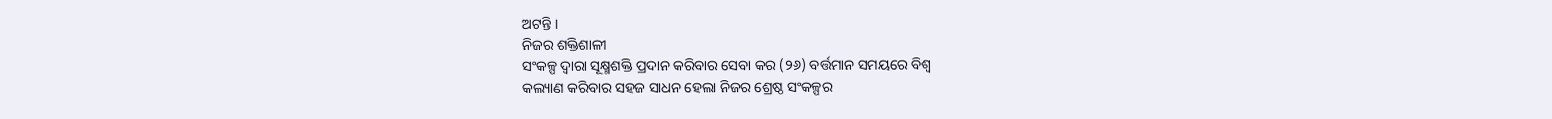ଅଟନ୍ତି ।
ନିଜର ଶକ୍ତିଶାଳୀ
ସଂକଳ୍ପ ଦ୍ୱାରା ସୂକ୍ଷ୍ମଶକ୍ତି ପ୍ରଦାନ କରିବାର ସେବା କର (୨୬) ବର୍ତ୍ତମାନ ସମୟରେ ବିଶ୍ୱ
କଲ୍ୟାଣ କରିବାର ସହଜ ସାଧନ ହେଲା ନିଜର ଶ୍ରେଷ୍ଠ ସଂକଳ୍ପର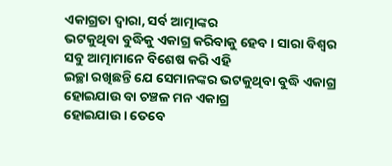ଏକାଗ୍ରତା ଦ୍ୱାରା, ସର୍ବ ଆତ୍ମାଙ୍କର
ଭଟକୁଥିବା ବୁଦ୍ଧିକୁ ଏକାଗ୍ର କରିବାକୁ ହେବ । ସାରା ବିଶ୍ୱର ସବୁ ଆତ୍ମାମାନେ ବିଶେଷ କରି ଏହି
ଇଚ୍ଛା ରଖିଛନ୍ତି ଯେ ସେମାନଙ୍କର ଭଟକୁଥିବା ବୁଦ୍ଧି ଏକାଗ୍ର ହୋଇଯାଉ ବା ଚଞ୍ଚଳ ମନ ଏକାଗ୍ର
ହୋଇଯାଉ । ତେବେ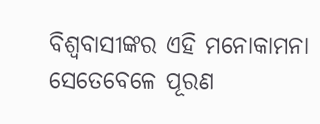ବିଶ୍ୱବାସୀଙ୍କର ଏହି ମନୋକାମନା ସେତେବେଳେ ପୂରଣ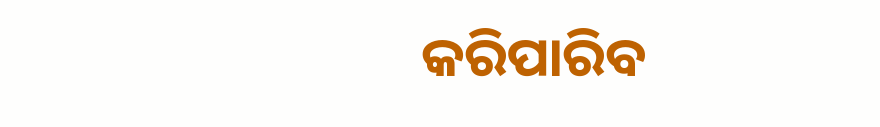କରିପାରିବ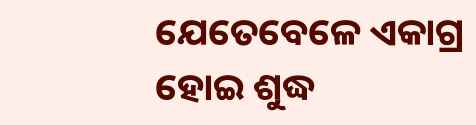ଯେତେବେଳେ ଏକାଗ୍ର
ହୋଇ ଶୁଦ୍ଧ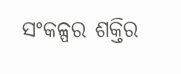ସଂକଳ୍ପର ଶକ୍ତିର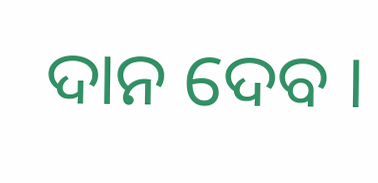ଦାନ ଦେବ ।